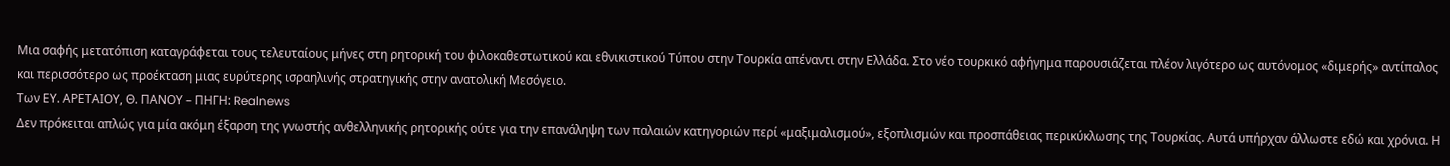Mια σαφής μετατόπιση καταγράφεται τους τελευταίους μήνες στη ρητορική του φιλοκαθεστωτικού και εθνικιστικού Τύπου στην Τουρκία απέναντι στην Ελλάδα. Στο νέο τουρκικό αφήγημα παρουσιάζεται πλέον λιγότερο ως αυτόνομος «διμερής» αντίπαλος και περισσότερο ως προέκταση μιας ευρύτερης ισραηλινής στρατηγικής στην ανατολική Μεσόγειο.
Των ΕΥ. ΑΡΕΤΑΙΟΥ, Θ. ΠΑΝΟΥ – ΠΗΓΗ: Realnews
Δεν πρόκειται απλώς για μία ακόμη έξαρση της γνωστής ανθελληνικής ρητορικής ούτε για την επανάληψη των παλαιών κατηγοριών περί «μαξιμαλισμού», εξοπλισμών και προσπάθειας περικύκλωσης της Τουρκίας. Αυτά υπήρχαν άλλωστε εδώ και χρόνια. Η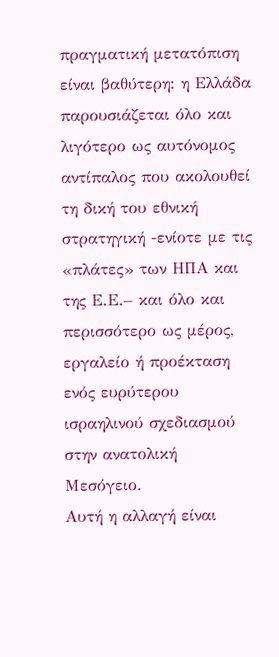πραγματική μετατόπιση είναι βαθύτερη: η Ελλάδα παρουσιάζεται όλο και λιγότερο ως αυτόνομος αντίπαλος που ακολουθεί τη δική του εθνική στρατηγική -ενίοτε με τις «πλάτες» των ΗΠΑ και της Ε.Ε.– και όλο και περισσότερο ως μέρος, εργαλείο ή προέκταση ενός ευρύτερου ισραηλινού σχεδιασμού στην ανατολική Μεσόγειο.
Αυτή η αλλαγή είναι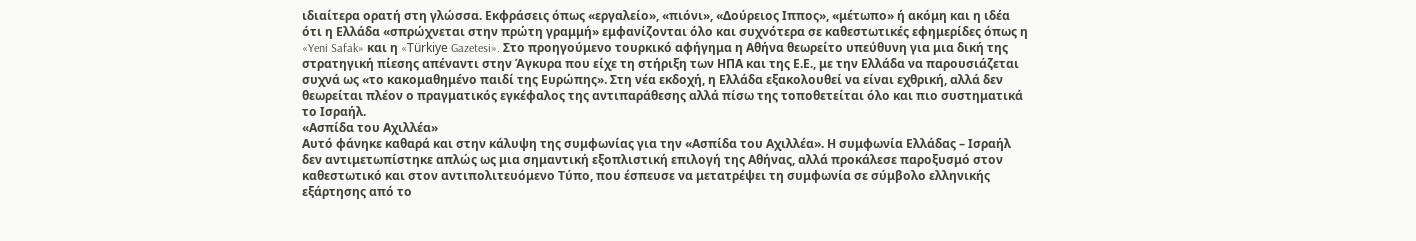ιδιαίτερα ορατή στη γλώσσα. Εκφράσεις όπως «εργαλείο», «πιόνι», «Δούρειος Ιππος», «μέτωπο» ή ακόμη και η ιδέα ότι η Ελλάδα «σπρώχνεται στην πρώτη γραμμή» εμφανίζονται όλο και συχνότερα σε καθεστωτικές εφημερίδες όπως η «Yeni Safak» και η «Türkiye Gazetesi». Στο προηγούμενο τουρκικό αφήγημα η Αθήνα θεωρείτο υπεύθυνη για μια δική της στρατηγική πίεσης απέναντι στην Άγκυρα που είχε τη στήριξη των ΗΠΑ και της Ε.Ε., με την Ελλάδα να παρουσιάζεται συχνά ως «το κακομαθημένο παιδί της Ευρώπης». Στη νέα εκδοχή, η Ελλάδα εξακολουθεί να είναι εχθρική, αλλά δεν θεωρείται πλέον ο πραγματικός εγκέφαλος της αντιπαράθεσης αλλά πίσω της τοποθετείται όλο και πιο συστηματικά το Ισραήλ.
«Ασπίδα του Αχιλλέα»
Αυτό φάνηκε καθαρά και στην κάλυψη της συμφωνίας για την «Ασπίδα του Αχιλλέα». Η συμφωνία Ελλάδας – Ισραήλ δεν αντιμετωπίστηκε απλώς ως μια σημαντική εξοπλιστική επιλογή της Αθήνας, αλλά προκάλεσε παροξυσμό στον καθεστωτικό και στον αντιπολιτευόμενο Τύπο, που έσπευσε να μετατρέψει τη συμφωνία σε σύμβολο ελληνικής εξάρτησης από το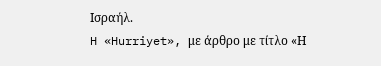Ισραήλ.
H «Hurriyet», με άρθρο με τίτλο «Η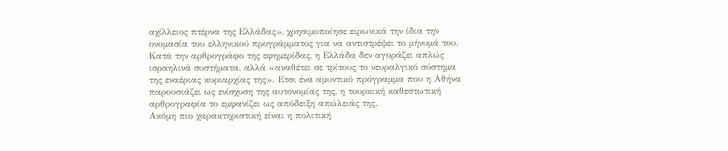αχίλλειος πτέρνα της Ελλάδας», χρησιμοποίησε ειρωνικά την ίδια την ονομασία του ελληνικού προγράμματος για να αντιστρέψει το μήνυμά του. Κατά την αρθρογράφο της εφημερίδας, η Ελλάδα δεν αγοράζει απλώς ισραηλινά συστήματα, αλλά «αναθέτει σε τρίτους το νευραλγικό σύστημα της εναέριας κυριαρχίας της». Ετσι ένα αμυντικό πρόγραμμα που η Αθήνα παρουσιάζει ως ενίσχυση της αυτονομίας της, η τουρκική καθεστωτική αρθρογραφία το εμφανίζει ως απόδειξη απώλειάς της.
Ακόμη πιο χαρακτηριστική είναι η πολιτική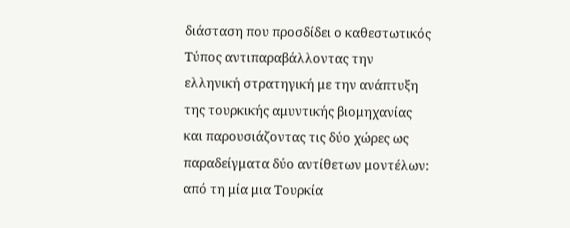διάσταση που προσδίδει ο καθεστωτικός Τύπος αντιπαραβάλλοντας την ελληνική στρατηγική με την ανάπτυξη της τουρκικής αμυντικής βιομηχανίας και παρουσιάζοντας τις δύο χώρες ως παραδείγματα δύο αντίθετων μοντέλων: από τη μία μια Τουρκία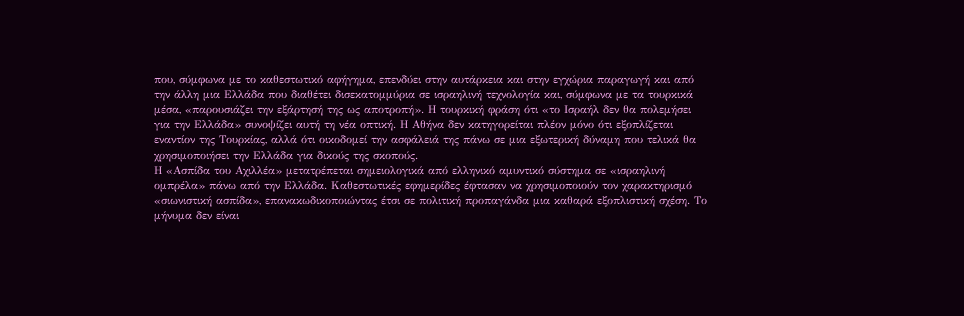που, σύμφωνα με το καθεστωτικό αφήγημα, επενδύει στην αυτάρκεια και στην εγχώρια παραγωγή και από την άλλη μια Ελλάδα που διαθέτει δισεκατομμύρια σε ισραηλινή τεχνολογία και, σύμφωνα με τα τουρκικά μέσα, «παρουσιάζει την εξάρτησή της ως αποτροπή». Η τουρκική φράση ότι «το Ισραήλ δεν θα πολεμήσει για την Ελλάδα» συνοψίζει αυτή τη νέα οπτική. Η Αθήνα δεν κατηγορείται πλέον μόνο ότι εξοπλίζεται εναντίον της Τουρκίας, αλλά ότι οικοδομεί την ασφάλειά της πάνω σε μια εξωτερική δύναμη που τελικά θα χρησιμοποιήσει την Ελλάδα για δικούς της σκοπούς.
Η «Ασπίδα του Αχιλλέα» μετατρέπεται σημειολογικά από ελληνικό αμυντικό σύστημα σε «ισραηλινή ομπρέλα» πάνω από την Ελλάδα. Καθεστωτικές εφημερίδες έφτασαν να χρησιμοποιούν τον χαρακτηρισμό «σιωνιστική ασπίδα», επανακωδικοποιώντας έτσι σε πολιτική προπαγάνδα μια καθαρά εξοπλιστική σχέση. Το μήνυμα δεν είναι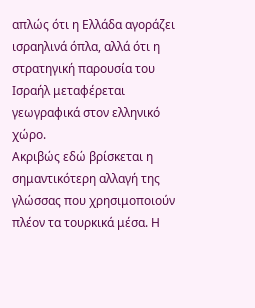απλώς ότι η Ελλάδα αγοράζει ισραηλινά όπλα, αλλά ότι η στρατηγική παρουσία του Ισραήλ μεταφέρεται γεωγραφικά στον ελληνικό χώρο.
Ακριβώς εδώ βρίσκεται η σημαντικότερη αλλαγή της γλώσσας που χρησιμοποιούν πλέον τα τουρκικά μέσα. Η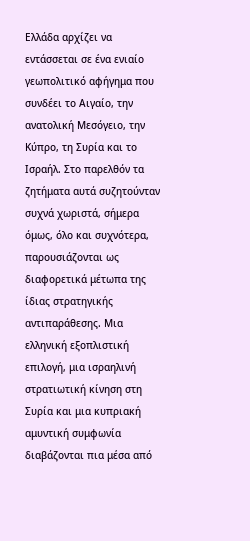Ελλάδα αρχίζει να εντάσσεται σε ένα ενιαίο γεωπολιτικό αφήγημα που συνδέει το Αιγαίο, την ανατολική Μεσόγειο, την Κύπρο, τη Συρία και το Ισραήλ. Στο παρελθόν τα ζητήματα αυτά συζητούνταν συχνά χωριστά, σήμερα όμως, όλο και συχνότερα, παρουσιάζονται ως διαφορετικά μέτωπα της ίδιας στρατηγικής αντιπαράθεσης. Μια ελληνική εξοπλιστική επιλογή, μια ισραηλινή στρατιωτική κίνηση στη Συρία και μια κυπριακή αμυντική συμφωνία διαβάζονται πια μέσα από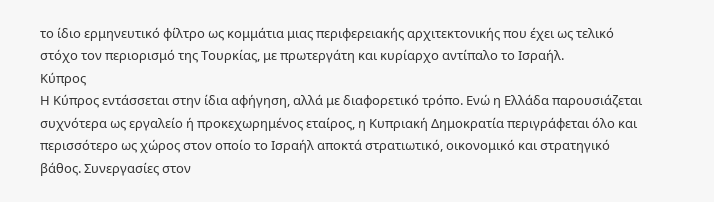το ίδιο ερμηνευτικό φίλτρο ως κομμάτια μιας περιφερειακής αρχιτεκτονικής που έχει ως τελικό στόχο τον περιορισμό της Τουρκίας, με πρωτεργάτη και κυρίαρχο αντίπαλο το Ισραήλ.
Κύπρος
Η Κύπρος εντάσσεται στην ίδια αφήγηση, αλλά με διαφορετικό τρόπο. Ενώ η Ελλάδα παρουσιάζεται συχνότερα ως εργαλείο ή προκεχωρημένος εταίρος, η Κυπριακή Δημοκρατία περιγράφεται όλο και περισσότερο ως χώρος στον οποίο το Ισραήλ αποκτά στρατιωτικό, οικονομικό και στρατηγικό βάθος. Συνεργασίες στον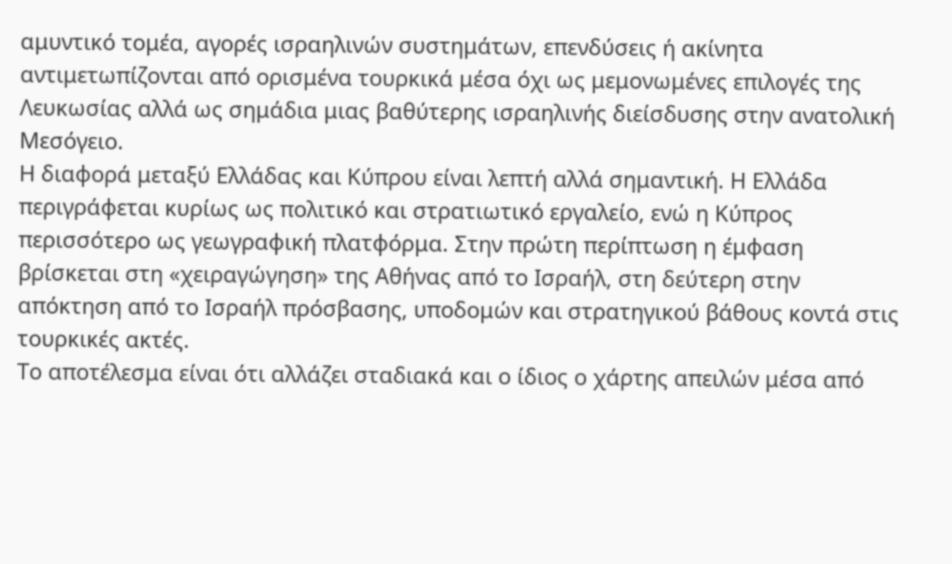αμυντικό τομέα, αγορές ισραηλινών συστημάτων, επενδύσεις ή ακίνητα αντιμετωπίζονται από ορισμένα τουρκικά μέσα όχι ως μεμονωμένες επιλογές της Λευκωσίας αλλά ως σημάδια μιας βαθύτερης ισραηλινής διείσδυσης στην ανατολική Μεσόγειο.
Η διαφορά μεταξύ Ελλάδας και Κύπρου είναι λεπτή αλλά σημαντική. Η Ελλάδα περιγράφεται κυρίως ως πολιτικό και στρατιωτικό εργαλείο, ενώ η Κύπρος περισσότερο ως γεωγραφική πλατφόρμα. Στην πρώτη περίπτωση η έμφαση βρίσκεται στη «χειραγώγηση» της Αθήνας από το Ισραήλ, στη δεύτερη στην απόκτηση από το Ισραήλ πρόσβασης, υποδομών και στρατηγικού βάθους κοντά στις τουρκικές ακτές.
Το αποτέλεσμα είναι ότι αλλάζει σταδιακά και ο ίδιος ο χάρτης απειλών μέσα από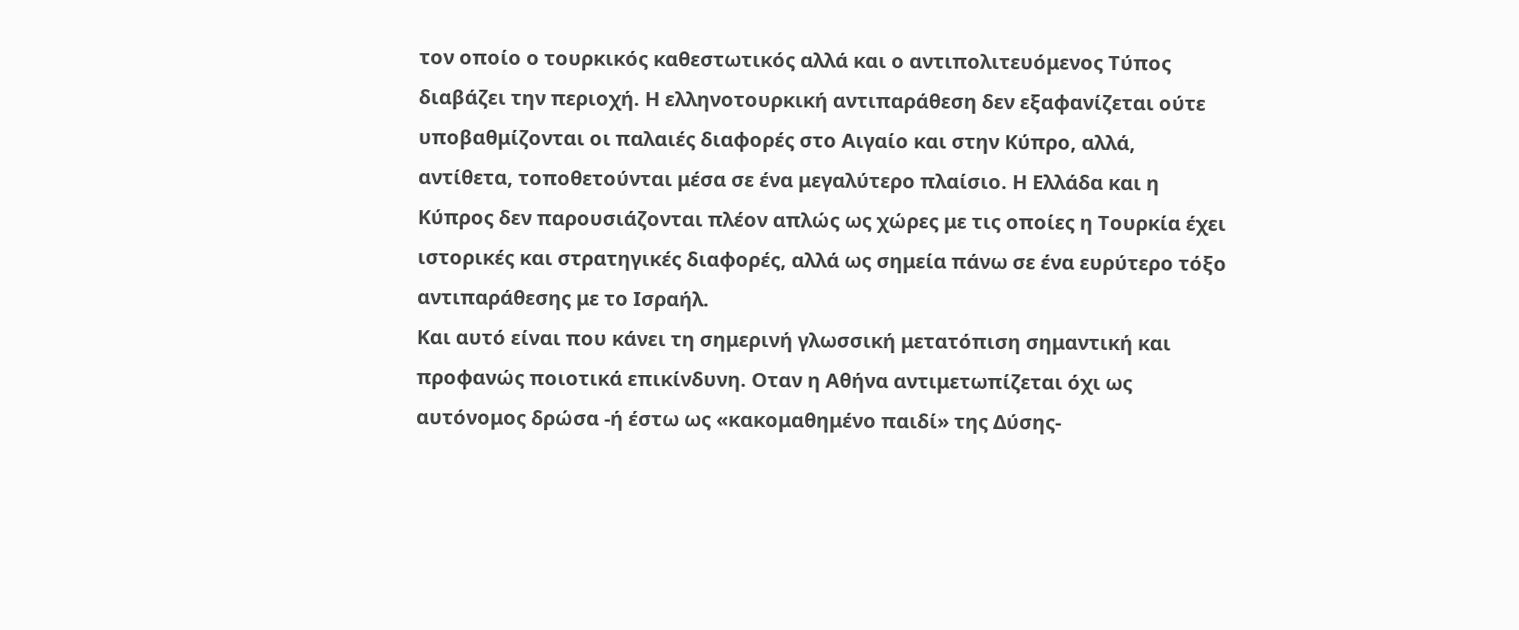τον οποίο ο τουρκικός καθεστωτικός αλλά και ο αντιπολιτευόμενος Τύπος διαβάζει την περιοχή. Η ελληνοτουρκική αντιπαράθεση δεν εξαφανίζεται ούτε υποβαθμίζονται οι παλαιές διαφορές στο Αιγαίο και στην Κύπρο, αλλά, αντίθετα, τοποθετούνται μέσα σε ένα μεγαλύτερο πλαίσιο. Η Ελλάδα και η Κύπρος δεν παρουσιάζονται πλέον απλώς ως χώρες με τις οποίες η Τουρκία έχει ιστορικές και στρατηγικές διαφορές, αλλά ως σημεία πάνω σε ένα ευρύτερο τόξο αντιπαράθεσης με το Ισραήλ.
Και αυτό είναι που κάνει τη σημερινή γλωσσική μετατόπιση σημαντική και προφανώς ποιοτικά επικίνδυνη. Οταν η Αθήνα αντιμετωπίζεται όχι ως αυτόνομος δρώσα -ή έστω ως «κακομαθημένο παιδί» της Δύσης-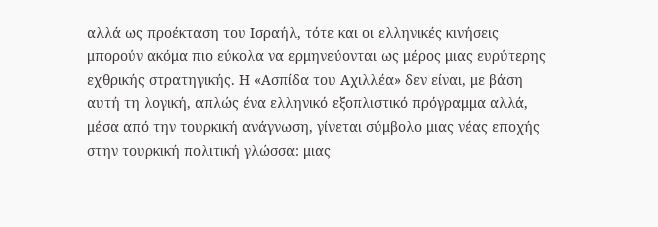αλλά ως προέκταση του Ισραήλ, τότε και οι ελληνικές κινήσεις μπορούν ακόμα πιο εύκολα να ερμηνεύονται ως μέρος μιας ευρύτερης εχθρικής στρατηγικής. Η «Ασπίδα του Αχιλλέα» δεν είναι, με βάση αυτή τη λογική, απλώς ένα ελληνικό εξοπλιστικό πρόγραμμα αλλά, μέσα από την τουρκική ανάγνωση, γίνεται σύμβολο μιας νέας εποχής στην τουρκική πολιτική γλώσσα: μιας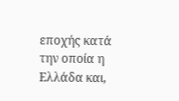εποχής κατά την οποία η Ελλάδα και,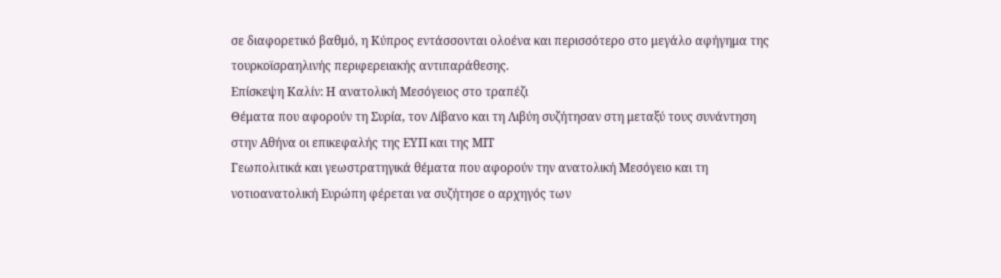σε διαφορετικό βαθμό, η Κύπρος εντάσσονται ολοένα και περισσότερο στο μεγάλο αφήγημα της τουρκοϊσραηλινής περιφερειακής αντιπαράθεσης.
Επίσκεψη Καλίν: Η ανατολική Μεσόγειος στο τραπέζι
Θέματα που αφορούν τη Συρία, τον Λίβανο και τη Λιβύη συζήτησαν στη μεταξύ τους συνάντηση στην Αθήνα οι επικεφαλής της ΕΥΠ και της ΜΙΤ
Γεωπολιτικά και γεωστρατηγικά θέματα που αφορούν την ανατολική Μεσόγειο και τη νοτιοανατολική Ευρώπη φέρεται να συζήτησε ο αρχηγός των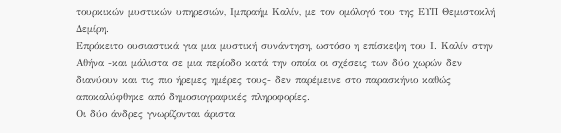τουρκικών μυστικών υπηρεσιών, Ιμπραήμ Καλίν, με τον ομόλογό του της ΕΥΠ Θεμιστοκλή Δεμίρη.
Επρόκειτο ουσιαστικά για μια μυστική συνάντηση, ωστόσο η επίσκεψη του Ι. Καλίν στην Αθήνα -και μάλιστα σε μια περίοδο κατά την οποία οι σχέσεις των δύο χωρών δεν διανύουν και τις πιο ήρεμες ημέρες τους- δεν παρέμεινε στο παρασκήνιο καθώς αποκαλύφθηκε από δημοσιογραφικές πληροφορίες.
Οι δύο άνδρες γνωρίζονται άριστα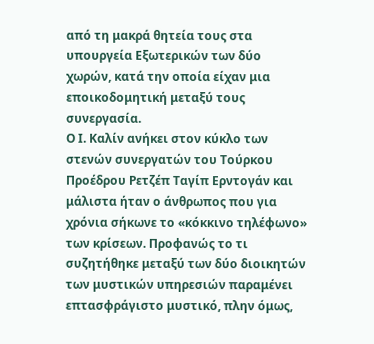από τη μακρά θητεία τους στα υπουργεία Εξωτερικών των δύο χωρών, κατά την οποία είχαν μια εποικοδομητική μεταξύ τους συνεργασία.
Ο Ι. Καλίν ανήκει στον κύκλο των στενών συνεργατών του Τούρκου Προέδρου Ρετζέπ Ταγίπ Ερντογάν και μάλιστα ήταν ο άνθρωπος που για χρόνια σήκωνε το «κόκκινο τηλέφωνο» των κρίσεων. Προφανώς το τι συζητήθηκε μεταξύ των δύο διοικητών των μυστικών υπηρεσιών παραμένει επτασφράγιστο μυστικό, πλην όμως,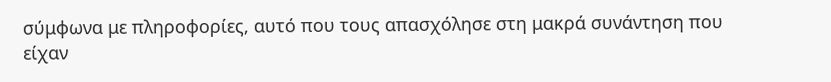σύμφωνα με πληροφορίες, αυτό που τους απασχόλησε στη μακρά συνάντηση που είχαν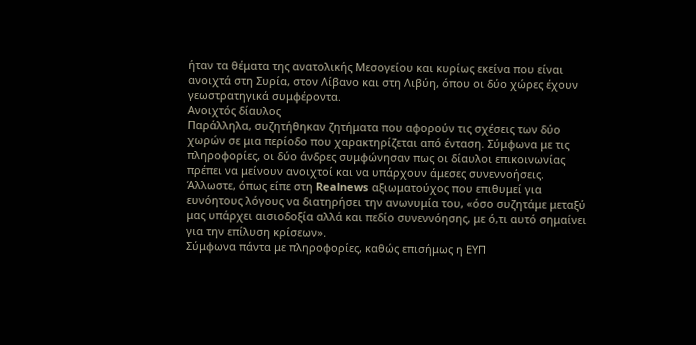ήταν τα θέματα της ανατολικής Μεσογείου και κυρίως εκείνα που είναι ανοιχτά στη Συρία, στον Λίβανο και στη Λιβύη, όπου οι δύο χώρες έχουν γεωστρατηγικά συμφέροντα.
Ανοιχτός δίαυλος
Παράλληλα, συζητήθηκαν ζητήματα που αφορούν τις σχέσεις των δύο χωρών σε μια περίοδο που χαρακτηρίζεται από ένταση. Σύμφωνα με τις πληροφορίες, οι δύο άνδρες συμφώνησαν πως οι δίαυλοι επικοινωνίας πρέπει να μείνουν ανοιχτοί και να υπάρχουν άμεσες συνεννοήσεις.
Άλλωστε, όπως είπε στη Realnews αξιωματούχος που επιθυμεί για ευνόητους λόγους να διατηρήσει την ανωνυμία του, «όσο συζητάμε μεταξύ μας υπάρχει αισιοδοξία αλλά και πεδίο συνεννόησης, με ό,τι αυτό σημαίνει για την επίλυση κρίσεων».
Σύμφωνα πάντα με πληροφορίες, καθώς επισήμως η ΕΥΠ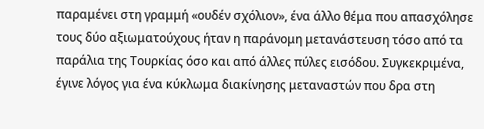παραμένει στη γραμμή «ουδέν σχόλιον», ένα άλλο θέμα που απασχόλησε τους δύο αξιωματούχους ήταν η παράνομη μετανάστευση τόσο από τα παράλια της Τουρκίας όσο και από άλλες πύλες εισόδου. Συγκεκριμένα, έγινε λόγος για ένα κύκλωμα διακίνησης μεταναστών που δρα στη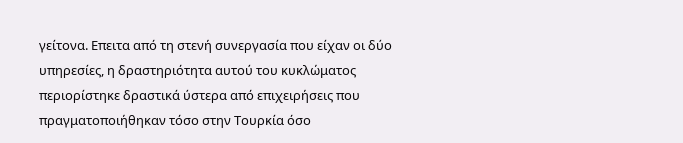γείτονα. Επειτα από τη στενή συνεργασία που είχαν οι δύο υπηρεσίες, η δραστηριότητα αυτού του κυκλώματος περιορίστηκε δραστικά ύστερα από επιχειρήσεις που πραγματοποιήθηκαν τόσο στην Τουρκία όσο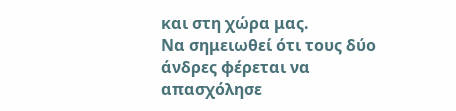και στη χώρα μας.
Να σημειωθεί ότι τους δύο άνδρες φέρεται να απασχόλησε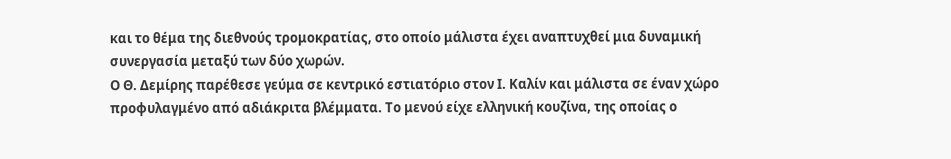και το θέμα της διεθνούς τρομοκρατίας, στο οποίο μάλιστα έχει αναπτυχθεί μια δυναμική συνεργασία μεταξύ των δύο χωρών.
Ο Θ. Δεμίρης παρέθεσε γεύμα σε κεντρικό εστιατόριο στον Ι. Καλίν και μάλιστα σε έναν χώρο προφυλαγμένο από αδιάκριτα βλέμματα. Το μενού είχε ελληνική κουζίνα, της οποίας ο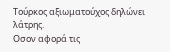Τούρκος αξιωματούχος δηλώνει λάτρης.
Οσον αφορά τις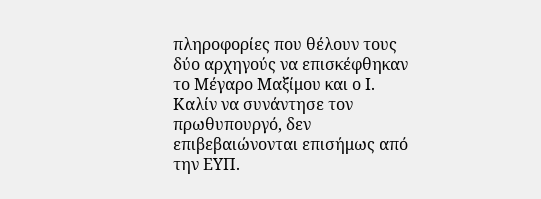πληροφορίες που θέλουν τους δύο αρχηγούς να επισκέφθηκαν το Μέγαρο Μαξίμου και ο Ι. Καλίν να συνάντησε τον πρωθυπουργό, δεν επιβεβαιώνονται επισήμως από την ΕΥΠ.